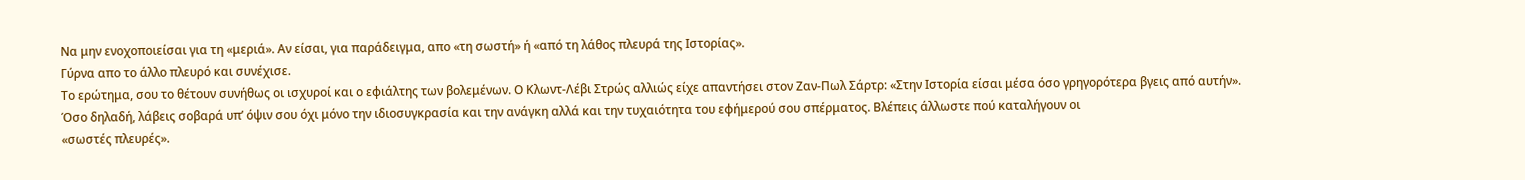Να μην ενοχοποιείσαι για τη «μεριά». Αν είσαι, για παράδειγμα, απο «τη σωστή» ή «από τη λάθος πλευρά της Ιστορίας».
Γύρνα απο το άλλο πλευρό και συνέχισε.
Το ερώτημα, σου το θέτουν συνήθως οι ισχυροί και ο εφιάλτης των βολεμένων. Ο Κλωντ-Λέβι Στρώς αλλιώς είχε απαντήσει στον Ζαν-Πωλ Σάρτρ: «Στην Ιστορία είσαι μέσα όσο γρηγορότερα βγεις από αυτήν».
Όσο δηλαδή, λάβεις σοβαρά υπ’ όψιν σου όχι μόνο την ιδιοσυγκρασία και την ανάγκη αλλά και την τυχαιότητα του εφήμερού σου σπέρματος. Βλέπεις άλλωστε πού καταλήγουν οι
«σωστές πλευρές».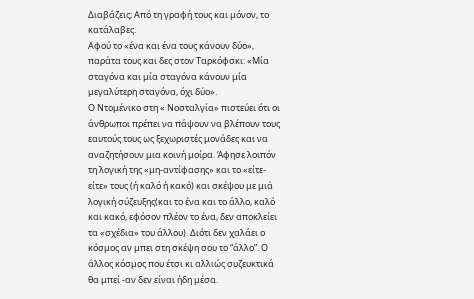Διαβάζεις; Από τη γραφή τους και μόνον, το κατάλαβες.
Αφού το «ένα και ένα τους κάνουν δύο», παράτα τους και δες στον Ταρκόφσκι: «Μία σταγόνα και μία σταγόνα κάνουν μία μεγαλύτερη σταγόνα, όχι δύο».
Ο Ντομένικο στη « Νοσταλγία» πιστεύει ότι οι άνθρωποι πρέπει να πάψουν να βλέπουν τους εαυτούς τους ως ξεχωριστές μονάδες και να αναζητήσουν μια κοινή μοίρα. Άφησε λοιπόν τη λογική της «μη-αντίφασης» και το «είτε-είτε» τους (ή καλό ή κακό) και σκέψου με μιά λογική σύζευξης(και το ένα και το άλλο, καλό και κακό, εφόσον πλέον το ένα, δεν αποκλείει τα «σχέδια» του άλλου). Διότι δεν χαλάει ο κόσμος αν μπει στη σκέψη σου το “άλλο”. Ο άλλος κόσμος που έτσι κι αλλιώς συζευκτικά θα μπεί -αν δεν είναι ήδη μέσα.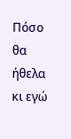Πόσο θα ήθελα κι εγώ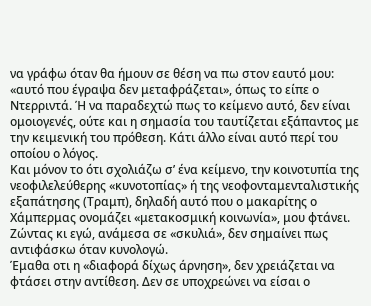να γράφω όταν θα ήμουν σε θέση να πω στον εαυτό μου: «αυτό που έγραψα δεν μεταφράζεται», όπως το είπε ο Ντερριντά. Ή να παραδεχτώ πως το κείμενο αυτό, δεν είναι ομοιογενές, ούτε και η σημασία του ταυτίζεται εξάπαντος με την κειμενική του πρόθεση. Κάτι άλλο είναι αυτό περί του οποίου ο λόγος.
Και μόνον το ότι σχολιάζω σ’ ένα κείμενο, την κοινοτυπία της νεοφιλελεύθερης «κυνοτοπίας» ή της νεοφονταμενταλιστικής εξαπάτησης (Τραμπ), δηλαδή αυτό που ο μακαρίτης ο Χάμπερμας ονομάζει «μετακοσμική κοινωνία», μου φτάνει.
Ζώντας κι εγώ, ανάμεσα σε «σκυλιά», δεν σημαίνει πως αντιφάσκω όταν κυνολογώ.
Έμαθα οτι η «διαφορά δίχως άρνηση», δεν χρειάζεται να φτάσει στην αντίθεση. Δεν σε υποχρεώνει να είσαι ο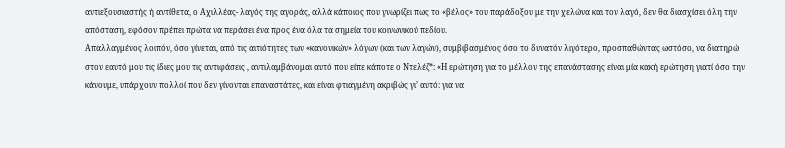αντιεξουσιαστής ή αντίθετα, ο Αχιλλέας- λαγός της αγοράς, αλλά κάποιος που γνωρίζει πως το «βέλος» του παράδοξου με την χελώνα και τον λαγό, δεν θα διασχίσει όλη την απόσταση, εφόσον πρέπει πρώτα να περάσει ένα προς ένα όλα τα σημεία του κοινωνικού πεδίου.
Απαλλαγμένος λοιπόν, όσο γίνεται, από τις αιτιότητες των «κανονικών» λόγων (και των λαγών), συμβιβασμένος όσο το δυνατόν λιγότερο, προσπαθώντας ωστόσο, να διατηρώ στον εαυτό μου τις ίδιες μου τις αντιφάσεις , αντιλαμβάνομαι αυτό που είπε κάποτε ο Ντελέζ*: «Η ερώτηση για το μέλλον της επανάστασης είναι μία κακή ερώτηση γιατί όσο την κάνουμε, υπάρχουν πολλοί που δεν γίνονται επαναστάτες, και είναι φτιαγμένη ακριβώς γι’ αυτό: για να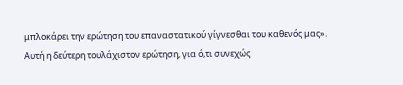μπλοκάρει την ερώτηση του επαναστατικού γίγνεσθαι του καθενός μας».
Αυτή η δεύτερη τουλάχιστον ερώτηση, για ό,τι συνεχώς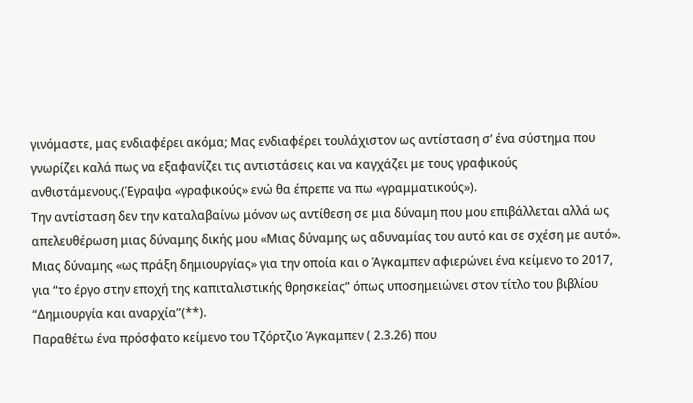γινόμαστε, μας ενδιαφέρει ακόμα; Μας ενδιαφέρει τουλάχιστον ως αντίσταση σ’ ένα σύστημα που γνωρίζει καλά πως να εξαφανίζει τις αντιστάσεις και να καγχάζει με τους γραφικούς ανθιστάμενους.(Έγραψα «γραφικούς» ενώ θα έπρεπε να πω «γραμματικούς»).
Την αντίσταση δεν την καταλαβαίνω μόνον ως αντίθεση σε μια δύναμη που μου επιβάλλεται αλλά ως απελευθέρωση μιας δύναμης δικής μου «Μιας δύναμης ως αδυναμίας του αυτό και σε σχέση με αυτό». Μιας δύναμης «ως πράξη δημιουργίας» για την οποία και ο Άγκαμπεν αφιερώνει ένα κείμενο το 2017, για “το έργο στην εποχή της καπιταλιστικής θρησκείας” όπως υποσημειώνει στον τίτλο του βιβλίου “Δημιουργία και αναρχία”(**).
Παραθέτω ένα πρόσφατο κείμενο του Τζόρτζιο Άγκαμπεν ( 2.3.26) που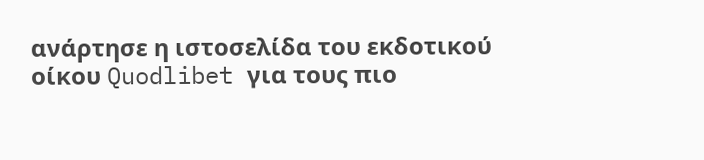ανάρτησε η ιστοσελίδα του εκδοτικού οίκου Quodlibet για τους πιο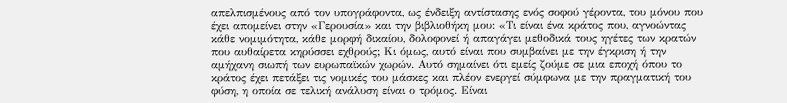απελπισμένους από τον υπογράφοντα, ως ένδειξη αντίστασης ενός σοφού γέροντα, του μόνου που έχει απομείνει στην «Γερουσία» και την βιβλιοθήκη μου: «Τι είναι ένα κράτος που, αγνοώντας κάθε νομιμότητα, κάθε μορφή δικαίου, δολοφονεί ή απαγάγει μεθοδικά τους ηγέτες των κρατών που αυθαίρετα κηρύσσει εχθρούς; Κι όμως, αυτό είναι που συμβαίνει με την έγκριση ή την αμήχανη σιωπή των ευρωπαϊκών χωρών. Αυτό σημαίνει ότι εμείς ζούμε σε μια εποχή όπου το κράτος έχει πετάξει τις νομικές του μάσκες και πλέον ενεργεί σύμφωνα με την πραγματική του φύση, η οποία σε τελική ανάλυση είναι ο τρόμος. Είναι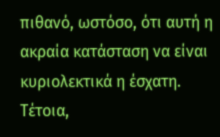πιθανό, ωστόσο, ότι αυτή η ακραία κατάσταση να είναι κυριολεκτικά η έσχατη. Τέτοια,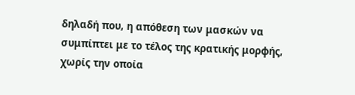δηλαδή που, η απόθεση των μασκών να συμπίπτει με το τέλος της κρατικής μορφής, χωρίς την οποία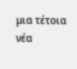μια τέτοια νέα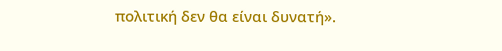πολιτική δεν θα είναι δυνατή».